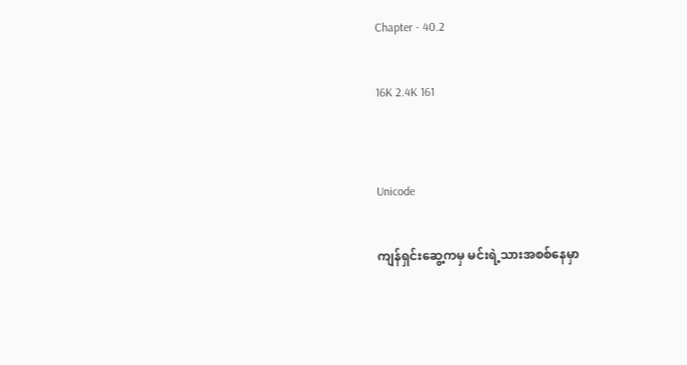Chapter - 40.2

16K 2.4K 161


Unicode

ကျန်ရှင်းဆွေ့ကမှ မင်းရဲ့သားအစစ်နေမှာ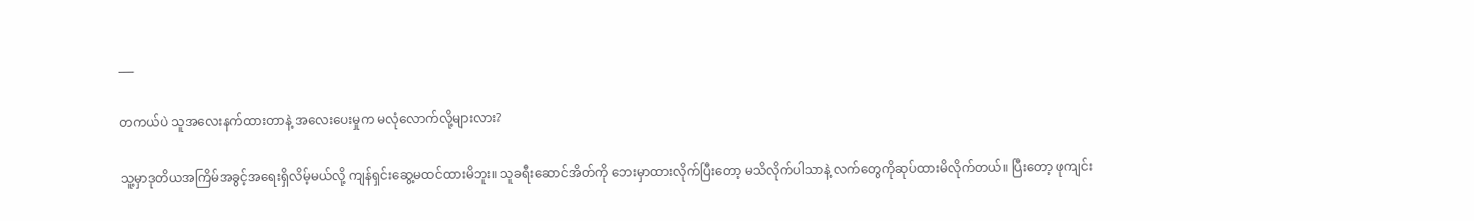___

တကယ်ပဲ သူအလေးနက်ထားတာနဲ့ အလေးပေးမှုက မလုံလောက်လို့များလား?

သူ့မှာဒုတိယအကြိမ်အခွင့်အရေးရှိလိမ့်မယ်လို့ ကျန်ရှင်းဆွေ့မထင်ထားမိဘူး။ သူခရီးဆောင်အိတ်ကို ဘေးမှာထားလိုက်ပြီးတော့ မသိလိုက်ပါသာနဲ့ လက်တွေကိုဆုပ်ထားမိလိုက်တယ်။ ပြီးတော့ ဖုကျင်း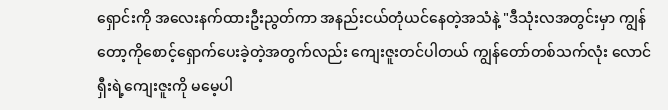ရှောင်းကို အလေးနက်ထားဦးညွတ်ကာ အနည်းငယ်တုံယင်နေတဲ့အသံနဲ့ "ဒီသုံးလအတွင်းမှာ ကျွန်တော့ကိုစောင့်ရှောက်ပေးခဲ့တဲ့အတွက်လည်း ကျေးဇူးတင်ပါတယ် ကျွန်တော်တစ်သက်လုံး လောင်ရှီးရဲ့ကျေးဇူးကို မမေ့ပါ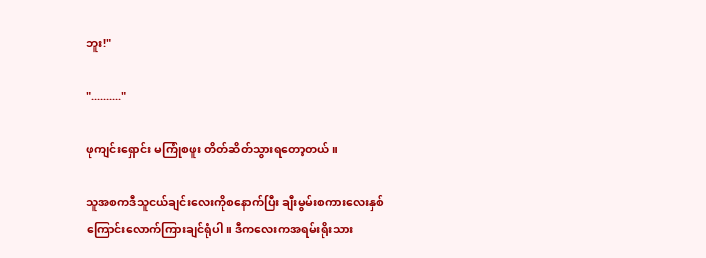ဘူး!"

".........."

ဖုကျင်းရှောင်း မကြုံစဖူး တိတ်ဆိတ်သွားရတော့တယ်။

သူအစကဒီသူငယ်ချင်းလေးကိုစနောက်ပြီး ချီးမွမ်းစကားလေးနှစ်ကြောင်းလောက်ကြားချင်ရုံပါ။ ဒီကလေးကအရမ်းရိုးသား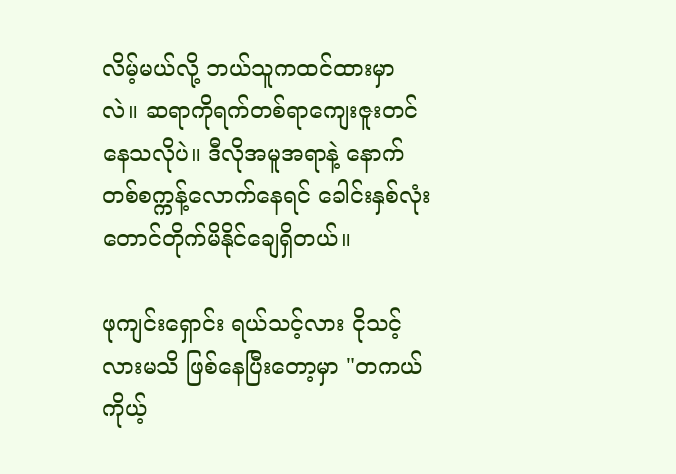လိမ့်မယ်လို့ ဘယ်သူကထင်ထားမှာလဲ။ ဆရာကိုရက်တစ်ရာကျေးဇူးတင်နေသလိုပဲ။ ဒီလိုအမူအရာနဲ့ နောက်တစ်စက္ကန့်လောက်နေရင် ခေါင်းနှစ်လုံးတောင်တိုက်မိနိုင်ချေရှိတယ်။

ဖုကျင်းရှောင်း ရယ်သင့်လား ငိုသင့်လားမသိ ဖြစ်နေပြီးတော့မှာ "တကယ်ကိုယ့်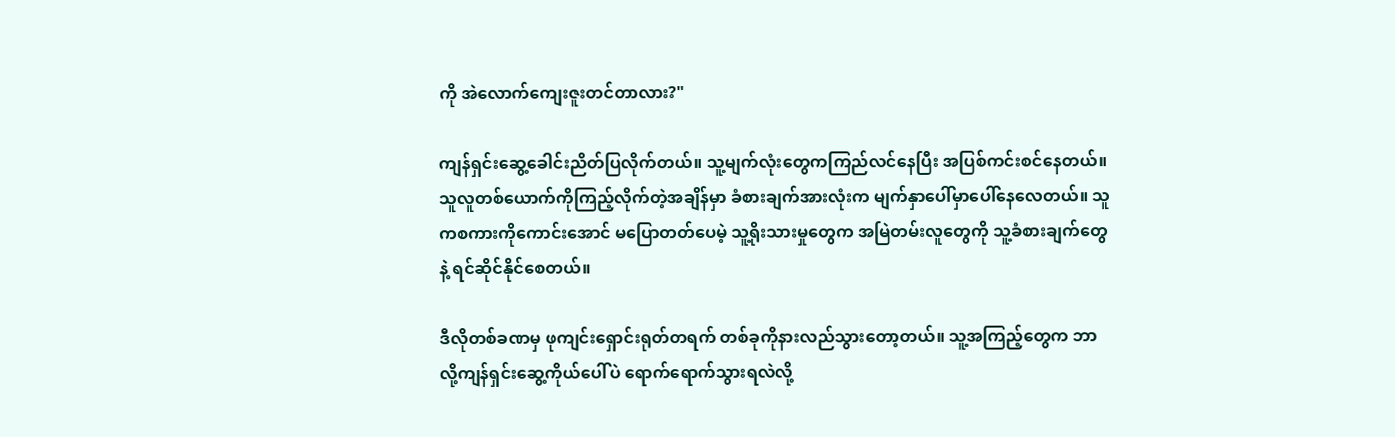ကို အဲလောက်ကျေးဇူးတင်တာလား?"

ကျန်ရှင်းဆွေ့ခေါင်းညိတ်ပြလိုက်တယ်။ သူ့မျက်လုံးတွေကကြည်လင်နေပြီး အပြစ်ကင်းစင်နေတယ်။ သူလူတစ်ယောက်ကိုကြည့်လိုက်တဲ့အချိန်မှာ ခံစားချက်အားလုံးက မျက်နှာပေါ်မှာပေါ်နေလေတယ်။ သူကစကားကိုကောင်းအောင် မပြောတတ်ပေမဲ့ သူ့ရိုးသားမှုတွေက အမြဲတမ်းလူတွေကို သူ့ခံစားချက်တွေနဲ့ ရင်ဆိုင်နိုင်စေတယ်။

ဒီလိုတစ်ခဏမှ ဖုကျင်းရှောင်းရုတ်တရက် တစ်ခုကိုနားလည်သွားတော့တယ်။ သူ့အကြည့်တွေက ဘာလို့ကျန်ရှင်းဆွေ့ကိုယ်ပေါ်ပဲ ရောက်ရောက်သွားရလဲလို့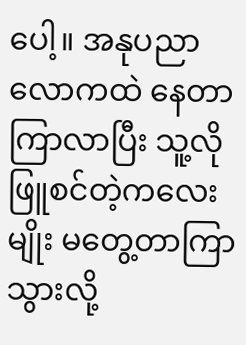ပေါ့။ အနုပညာလောကထဲ နေတာကြာလာပြီး သူ့လိုဖြူစင်တဲ့ကလေးမျိုး မတွေ့တာကြာသွားလို့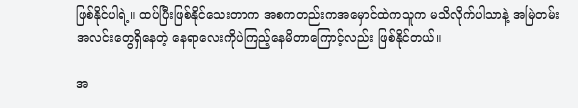ဖြစ်နိုင်ပါရဲ့။ ထပ်ပြီးဖြစ်နိုင်သေးတာက အစကတည်းကအမှောင်ထဲကသူက မသိလိုက်ပါသာနဲ့ အမြဲတမ်းအလင်းတွေရှိနေတဲ့ နေရာလေးကိုပဲကြည့်နေမိတာကြောင့်လည်း ဖြစ်နိုင်တယ်။

အ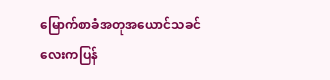မြောက်စာခံအတုအယောင်သခင်လေးကပြန်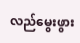လည်မွေးဖွား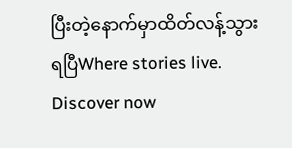ပြီးတဲ့နောက်မှာထိတ်လန့်သွားရပြီWhere stories live. Discover now